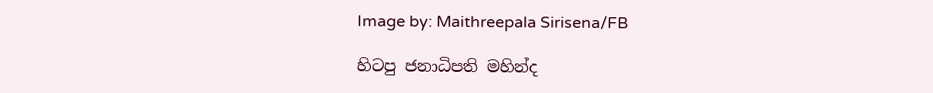Image by: Maithreepala Sirisena/FB

හිටපු ජනාධිපති මහින්ද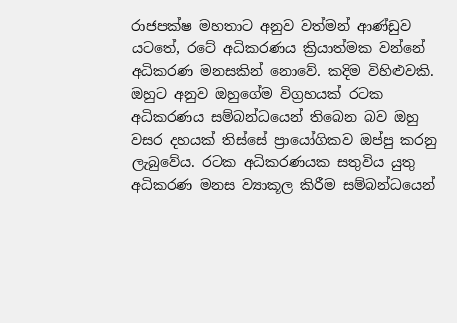රාජපක්ෂ මහතාට අනුව වත්මන් ආණ්ඩුව යටතේ, රටේ අධිකරණය ක්‍රියාත්මක වන්නේ අධිකරණ මනසකින් නොවේ. කදිම විහිළුවකි. ඔහුට අනුව ඔහුගේම විග්‍රහයක් රටක අධිකරණය සම්බන්ධයෙන් තිබෙන බව ඔහු වසර දහයක් තිස්සේ ප්‍රායෝගිකව ඔප්පු කරනු ලැබුවේය. රටක අධිකරණයක සතුවිය යුතු අධිකරණ මනස ව්‍යාකූල කිරීම සම්බන්ධයෙන්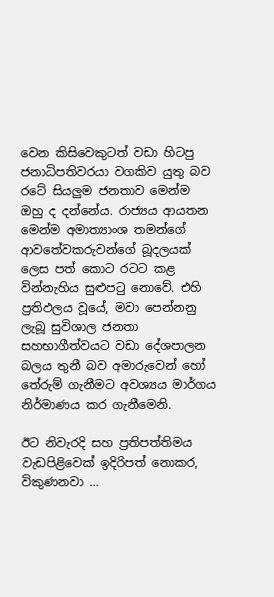වෙන කිසිවෙකුටත් වඩා හිටපු ජනාධිපතිවරයා වගකිව යුතු බව රටේ සියලුම ජනතාව මෙන්ම ඔහු ද දන්නේය. රාජ්‍යය ආයතන මෙන්ම අමාත්‍යාංශ තමන්ගේ ආවතේවකරුවන්ගේ බූදලයක් ලෙස පත් කොට රටට කළ වින්නැහිය සුළුපටු නොවේ. එහි ප්‍රතිඵලය වූයේ, මවා පෙන්නනු ලැබූ සුවිශාල ජනතා සහභාගීත්වයට වඩා දේශපාලන බලය තුනී බව අමාරුවෙන් හෝ තේරුම් ගැනීමට අවශ්‍යය මාර්ගය නිර්මාණය කර ගැනීමෙනි.

ඊට නිවැරදි සහ ප්‍රතිපත්තිමය වැඩපිළිවෙක් ඉදිරිපත් නොකර, විකුණනවා …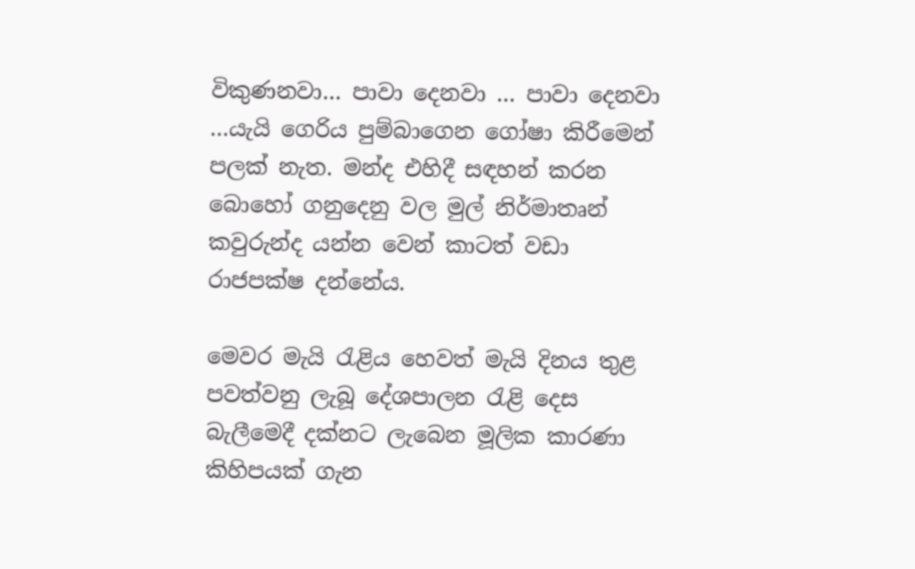විකුණනවා… පාවා දෙනවා … පාවා දෙනවා …යැයි ගෙරිය පුම්බාගෙන ගෝෂා කිරීමෙන් පලක් නැත. මන්ද එහිදී සඳහන් කරන බොහෝ ගනුදෙනු වල මුල් නිර්මාතෘන් කවුරුන්ද යන්න වෙන් කාටත් වඩා රාජපක්ෂ දන්නේය.

මෙවර මැයි රැළිය හෙවත් මැයි දිනය තුළ පවත්වනු ලැබූ දේශපාලන රැළි දෙස බැලීමෙදී දක්නට ලැබෙන මූලික කාරණා කිහිපයක් ගැන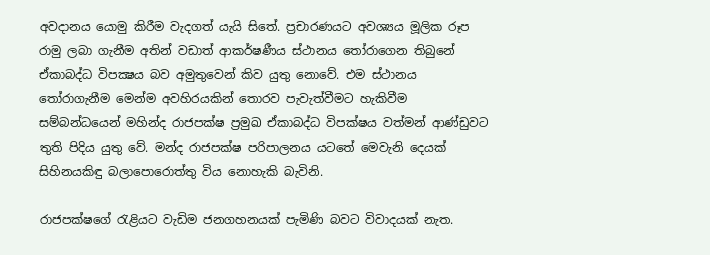අවදානය යොමු කිරීම වැදගත් යැයි සිතේ. ප්‍රචාරණයට අවශ්‍යය මූලික රූප රාමු ලබා ගැනීම අතින් වඩාත් ආකර්ෂණීය ස්ථානය තෝරාගෙන තිබුනේ ඒකාබද්ධ විපක්‍ෂය බව අමුතුවෙන් කිව යුතු නොවේ. එම ස්ථානය තෝරාගැනීම මෙන්ම අවහිරයකින් තොරව පැවැත්වීමට හැකිවීම සම්බන්ධයෙන් මහින්ද රාජපක්ෂ ප්‍රමුඛ ඒකාබද්ධ විපක්ෂය වත්මන් ආණ්ඩුවට තුති පිදිය යුතු වේ. මන්ද රාජපක්ෂ පරිපාලනය යටතේ මෙවැනි දෙයක් සිහිනයකිඳු බලාපොරොත්තු විය නොහැකි බැවිනි.

රාජපක්ෂගේ රැළියට වැඩිම ජනගහනයක් පැමිණි බවට විවාදයක් නැත.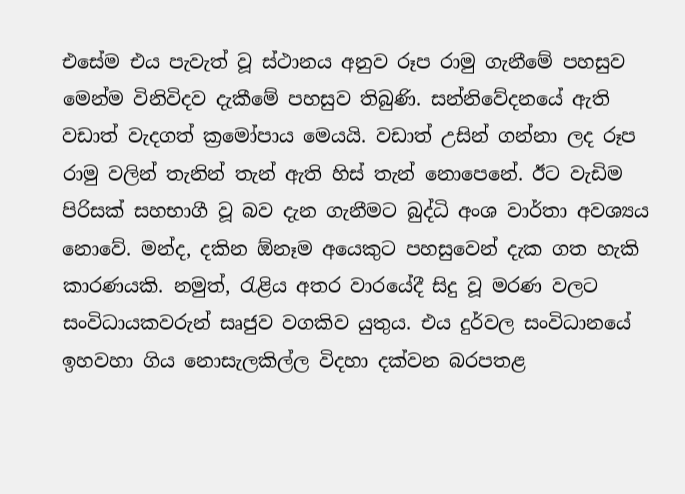එසේම එය පැවැත් වූ ස්ථානය අනුව රූප රාමු ගැනීමේ පහසුව මෙන්ම විනිවිදව දැකීමේ පහසුව තිබුණි. සන්නිවේදනයේ ඇති වඩාත් වැදගත් ක්‍රමෝපාය මෙයයි. වඩාත් උසින් ගන්නා ලද රූප රාමු වලින් තැනින් තැන් ඇති හිස් තැන් නොපෙනේ. ඊට වැඩිම පිරිසක් සහභාගී වූ බව දැන ගැනීමට බුද්ධි අංශ වාර්තා අවශ්‍යය නොවේ. මන්ද, දකින ඕනෑම අයෙකුට පහසුවෙන් දැක ගත හැකි කාරණයකි. නමුත්, රැළිය අතර වාරයේදී සිදු වූ මරණ වලට සංවිධායකවරුන් සෘජුව වගකිව යුතුය. එය දුර්වල සංවිධානයේ ඉහවහා ගිය නොසැලකිල්ල විදහා දක්වන බරපතළ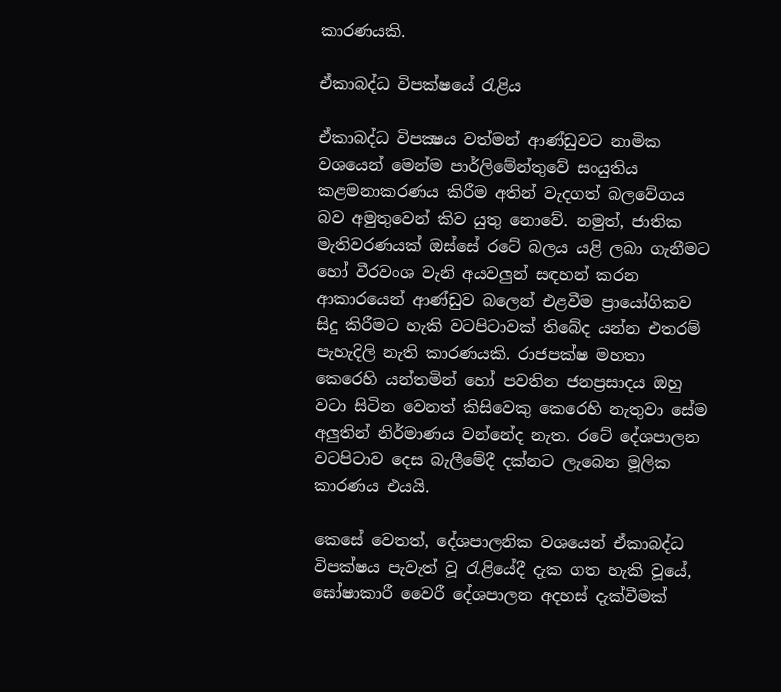කාරණයකි.

ඒකාබද්ධ විපක්ෂයේ රැළිය

ඒකාබද්ධ විපක්‍ෂය වත්මන් ආණ්ඩුවට නාමික වශයෙන් මෙන්ම පාර්ලිමේන්තුවේ සංයුතිය කළමනාකරණය කිරීම අතින් වැදගත් බලවේගය බව අමුතුවෙන් කිව යුතු නොවේ. නමුත්, ජාතික මැතිවරණයක් ඔස්සේ රටේ බලය යළි ලබා ගැනීමට හෝ වීරවංශ වැනි අයවලුන් සඳහන් කරන ආකාරයෙන් ආණ්ඩුව බලෙන් එළවීම ප්‍රායෝගිකව සිදු කිරීමට හැකි වටපිටාවක් තිබේද යන්න එතරම් පැහැදිලි නැති කාරණයකි. රාජපක්ෂ මහතා කෙරෙහි යන්තමින් හෝ පවතින ජනප්‍රසාදය ඔහු වටා සිටින වෙනත් කිසිවෙකු කෙරෙහි නැතුවා සේම අලුතින් නිර්මාණය වන්නේද නැත. රටේ දේශපාලන වටපිටාව දෙස බැලීමේදී දක්නට ලැබෙන මූලික කාරණය එයයි.

කෙසේ වෙතත්, දේශපාලනික වශයෙන් ඒකාබද්ධ විපක්ෂය පැවැත් වූ රැළියේදී දැක ගත හැකි වූයේ, ඝෝෂාකාරී වෛරී දේශපාලන අදහස් දැක්වීමක්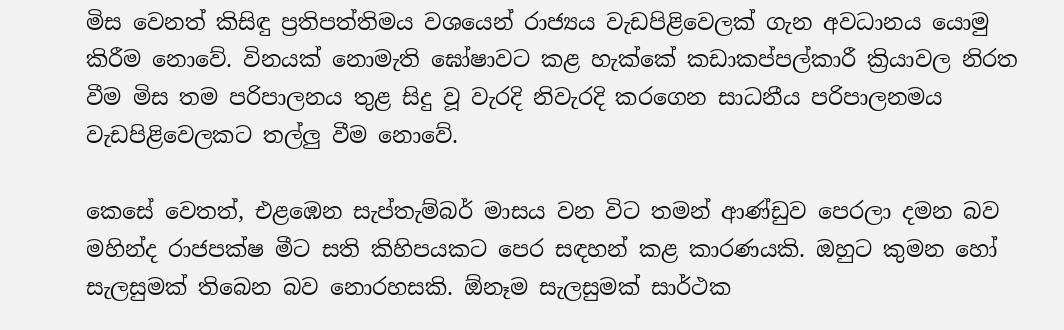මිස වෙනත් කිසිඳු ප්‍රතිපත්තිමය වශයෙන් රාජ්‍යය වැඩපිළිවෙලක් ගැන අවධානය යොමු කිරීම නොවේ. විනයක් නොමැති ඝෝෂාවට කළ හැක්කේ කඩාකප්පල්කාරී ක්‍රියාවල නිරත වීම මිස තම පරිපාලනය තුළ සිදු වූ වැරදි නිවැරදි කරගෙන සාධනීය පරිපාලනමය වැඩපිළිවෙලකට තල්ලු වීම නොවේ.

කෙසේ වෙතත්, එළඹෙන සැප්තැම්බර් මාසය වන විට තමන් ආණ්ඩුව පෙරලා දමන බව මහින්ද රාජපක්ෂ මීට සති කිහිපයකට පෙර සඳහන් කළ කාරණයකි. ඔහුට කුමන හෝ සැලසුමක් තිබෙන බව නොරහසකි. ඕනෑම සැලසුමක් සාර්ථක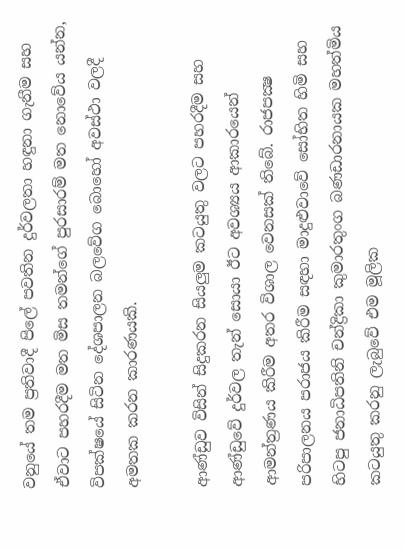වනුයේ තම ප්‍රතිවාදී පිලේ පවතින දුර්වලතා හඳුනා ගැනීම සහ ඒවාට පහරදීම මත මිස තමන්ගේ පුරසාරම් මත නොවේය යන්න, විපක්ෂයේ සිටින දේශපාලන බලවේග බොහෝ අවස්ථා වලදී අමතක කරන කාරණයකි.

ආණ්ඩුව විසින් සිදුකරන සියලුම කටයුතු වලට පහරදීම සහ ආණ්ඩුවේ දුර්වල තැන් සොයා ඊට අවශ්‍යය ආකාරයෙන් ආමන්ත්‍රණය කිරීම අතර විශාල වෙනසක් තිබේ. රාජපක්‍ෂ පරිපාලනය පරාජය කිරීම සඳහා මාදුළුවාවේ සෝභිත හිමි සහ හිටපු ජනාධිපතිනි චන්ද්‍රිකා කුමාරතුංග බණඩාරනායක මහත්මිය කටයුතු කරනු ලැබුවේ එම මූලික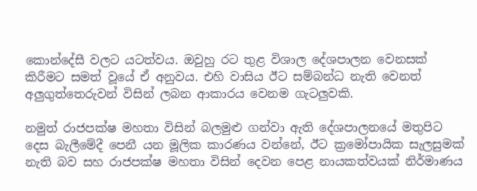කොන්දේසී වලට යටත්වය. ඔවුහු රට තුළ විශාල දේශපාලන වෙනසක් කිරීමට සමත් වූයේ ඒ අනුවය. එහි වාසිය ඊට සම්බන්ධ නැති වෙනත් අලුගුත්තෙරුවන් විසින් ලබන ආකාරය වෙනම ගැටලුවකි.

නමුත් රාජපක්ෂ මහතා විසින් බලමුළු ගන්වා ඇති දේශපාලනයේ මතුපිට දෙස බැලීමේදී පෙනී යන මූලික කාරණය වන්නේ, ඊට ක්‍රමෝපායික සැලසුමක් නැති බව සහ රාජපක්ෂ මහතා විසින් දෙවන පෙළ නායකත්වයක් නිර්මාණය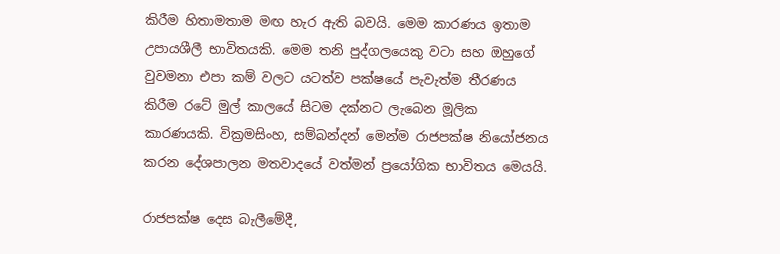කිරීම හිතාමතාම මඟ හැර ඇති බවයි. මෙම කාරණය ඉතාම උපායශීලී භාවිතයකි. මෙම තනි පුද්ගලයෙකු වටා සහ ඔහුගේ වුවමනා එපා කම් වලට යටත්ව පක්ෂයේ පැවැත්ම තීරණය කිරීම රටේ මුල් කාලයේ සිටම දක්නට ලැබෙන මූලික කාරණයකි. වික්‍රමසිංහ, සම්බන්දන් මෙන්ම රාජපක්ෂ නියෝජනය කරන දේශපාලන මතවාදයේ වත්මන් ප්‍රයෝගික භාවිතය මෙයයි.

රාජපක්ෂ දෙස බැලීමේදී,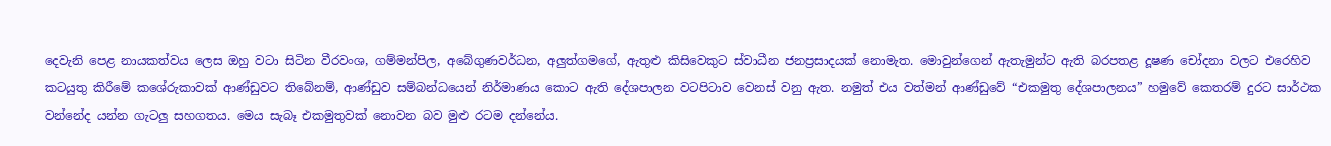දෙවැනි පෙළ නායකත්වය ලෙස ඔහු වටා සිටින වීරවංශ, ගම්මන්පිල, අබේගුණවර්ධන, අලුත්ගමගේ, ඇතුළු කිසිවෙකුට ස්වාධීන ජනප්‍රසාදයක් නොමැත. මොවුන්ගෙන් ඇතැමුන්ට ඇති බරපතළ දූෂණ චෝදනා වලට එරෙහිව කටයුතු කිරීමේ කශේරුකාවක් ආණ්ඩුවට තිබේනම්, ආණ්ඩුව සම්බන්ධයෙන් නිර්මාණය කොට ඇති දේශපාලන වටපිටාව වෙනස් වනු ඇත. නමුත් එය වත්මන් ආණ්ඩුවේ “එකමුතු දේශපාලනය” හමුවේ කෙතරම් දුරට සාර්ථක වන්නේද යන්න ගැටලු සහගතය. මෙය සැබෑ එකමුතුවක් නොවන බව මුළු රටම දන්නේය.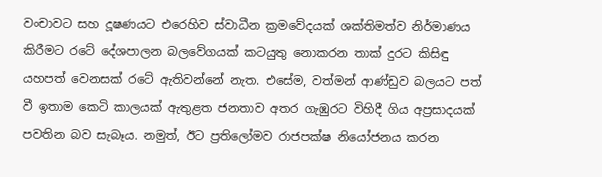වංචාවට සහ දූෂණයට එරෙහිව ස්වාධීන ක්‍රමවේදයක් ශක්තිමත්ව නිර්මාණය කිරීමට රටේ දේශපාලන බලවේගයක් කටයුතු නොකරන තාක් දුරට කිසිඳු යහපත් වෙනසක් රටේ ඇතිවන්නේ නැත. එසේම, වත්මන් ආණ්ඩුව බලයට පත් වී ඉතාම කෙටි කාලයක් ඇතුළත ජනතාව අතර ගැඹුරට විහිදී ගිය අප්‍රසාදයක් පවතින බව සැබෑය. නමුත්, ඊට ප්‍රතිලෝමව රාජපක්ෂ නියෝජනය කරන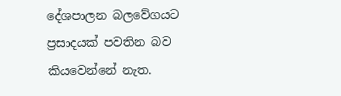දේශපාලන බලවේගයට ප්‍රසාදයක් පවතින බව කියවෙන්නේ නැත.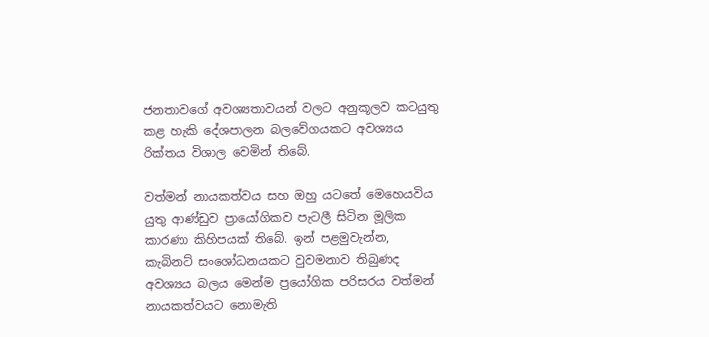ජනතාවගේ අවශ්‍යතාවයන් වලට අනුකූලව කටයුතු කළ හැකි දේශපාලන බලවේගයකට අවශ්‍යය රික්තය විශාල වෙමින් තිබේ.

වත්මන් නායකත්වය සහ ඔහු යටතේ මෙහෙයවිය යුතු ආණ්ඩුව ප්‍රායෝගිකව පැටලී සිටින මූලික කාරණා කිහිපයක් තිබේ. ඉන් පළමුවැන්න, කැබිනට් සංශෝධනයකට වුවමනාව තිබුණද අවශ්‍යය බලය මෙන්ම ප්‍රයෝගික පරිසරය වත්මන් නායකත්වයට නොමැති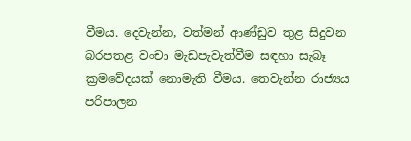වීමය. දෙවැන්න, වත්මන් ආණ්ඩුව තුළ සිදුවන බරපතළ වංචා මැඩපැවැත්වීම සඳහා සැබෑ ක්‍රමවේදයක් නොමැති වීමය. තෙවැන්න රාජ්‍යය පරිපාලන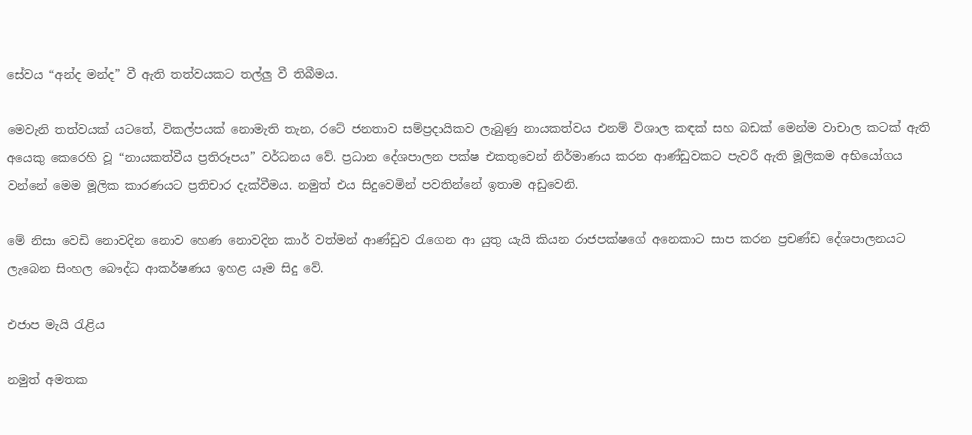සේවය “අන්ද මන්ද” වී ඇති තත්වයකට තල්ලු වී තිබීමය.

මෙවැනි තත්වයක් යටතේ, විකල්පයක් නොමැති තැන, රටේ ජනතාව සම්ප්‍රදායිකව ලැබුණු නායකත්වය එනම් විශාල කඳක් සහ බඩක් මෙන්ම වාචාල කටක් ඇති අයෙකු කෙරෙහි වූ “නායකත්වීය ප්‍රතිරූපය” වර්ධනය වේ. ප්‍රධාන දේශපාලන පක්ෂ එකතුවෙන් නිර්මාණය කරන ආණ්ඩුවකට පැවරී ඇති මූලිකම අභියෝගය වන්නේ මෙම මූලික කාරණයට ප්‍රතිචාර දැක්වීමය. නමුත් එය සිදුවෙමින් පවතින්නේ ඉතාම අඩුවෙනි.

මේ නිසා වෙඩි නොවදින නොව හෙණ නොවදින කාර් වත්මන් ආණ්ඩුව රැගෙන ආ යුතු යැයි කියන රාජපක්ෂගේ අනෙකාට සාප කරන ප්‍රචණ්ඩ දේශපාලනයට ලැබෙන සිංහල බෞද්ධ ආකර්ෂණය ඉහළ යෑම සිදු වේ.

එජාප මැයි රැළිය

නමුත් අමතක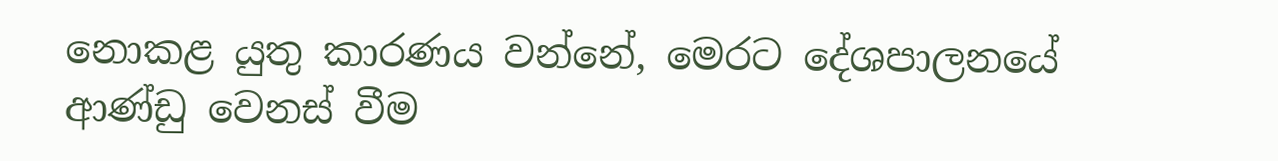නොකළ යුතු කාරණය වන්නේ, මෙරට දේශපාලනයේ ආණ්ඩු වෙනස් වීම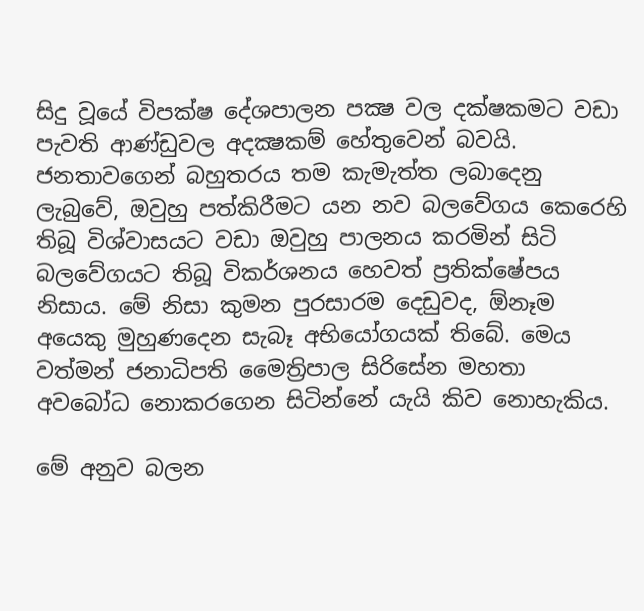සිදු වූයේ විපක්ෂ දේශපාලන පක්‍ෂ වල දක්ෂකමට වඩා පැවති ආණ්ඩුවල අදක්‍ෂකම් හේතුවෙන් බවයි. ජනතාවගෙන් බහුතරය තම කැමැත්ත ලබාදෙනු ලැබුවේ, ඔවුහු පත්කිරීමට යන නව බලවේගය කෙරෙහි තිබූ විශ්වාසයට වඩා ඔවුහු පාලනය කරමින් සිටි බලවේගයට තිබූ විකර්ශනය හෙවත් ප්‍රතික්ෂේපය නිසාය. මේ නිසා කුමන පුරසාරම දෙඩුවද, ඕනෑම අයෙකු මුහුණදෙන සැබෑ අභියෝගයක් තිබේ. මෙය වත්මන් ජනාධිපති මෛත්‍රිපාල සිරිසේන මහතා අවබෝධ නොකරගෙන සිටින්නේ යැයි කිව නොහැකිය.

මේ අනුව බලන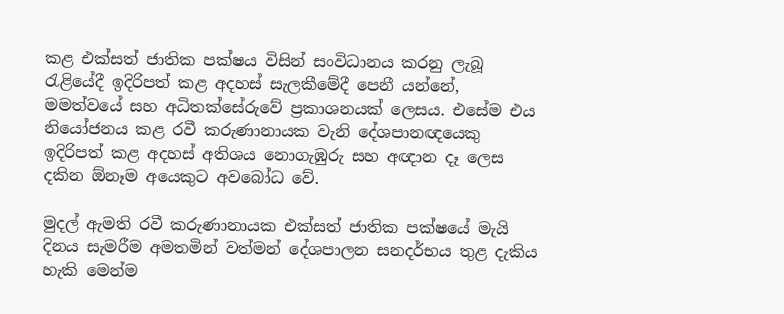කළ එක්සත් ජාතික පක්ෂය විසින් සංවිධානය කරනු ලැබූ රැළියේදී ඉදිරිපත් කළ අදහස් සැලකීමේදී පෙනී යන්නේ, මමත්වයේ සහ අධිතක්සේරුවේ ප්‍රකාශනයක් ලෙසය. එසේම එය නියෝජනය කළ රවී කරුණානායක වැනි දේශපානඥයෙකු ඉදිරිපත් කළ අදහස් අතිශය නොගැඹුරු සහ අඥාන දෑ ලෙස දකින ඕනෑම අයෙකුට අවබෝධ වේ.

මුදල් ඇමති රවී කරුණානායක එක්සත් ජාතික පක්ෂයේ මැයි දිනය සැමරීම අමතමින් වත්මන් දේශපාලන සනදර්භය තුළ දැකිය හැකි මෙන්ම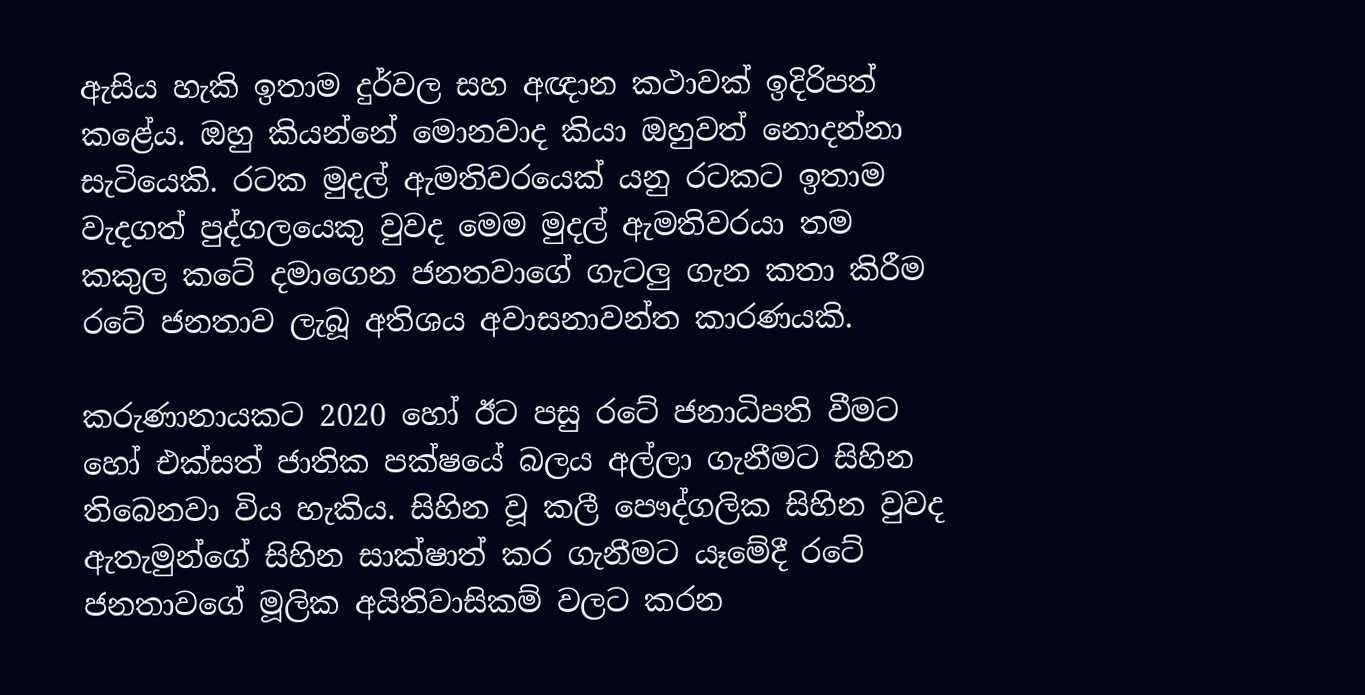ඇසිය හැකි ඉතාම දුර්වල සහ අඥාන කථාවක් ඉදිරිපත් කළේය. ඔහු කියන්නේ මොනවාද කියා ඔහුවත් නොදන්නා සැටියෙකි. රටක මුදල් ඇමතිවරයෙක් යනු රටකට ඉතාම වැදගත් පුද්ගලයෙකු වුවද මෙම මුදල් ඇමතිවරයා තම කකුල කටේ දමාගෙන ජනතවාගේ ගැටලු ගැන කතා කිරීම රටේ ජනතාව ලැබූ අතිශය අවාසනාවන්ත කාරණයකි.

කරුණානායකට 2020 හෝ ඊට පසු රටේ ජනාධිපති වීමට හෝ එක්සත් ජාතික පක්ෂයේ බලය අල්ලා ගැනීමට සිහින තිබෙනවා විය හැකිය. සිහින වූ කලී පෞද්ගලික සිහින වුවද ඇතැමුන්ගේ සිහින සාක්ෂාත් කර ගැනීමට යෑමේදී රටේ ජනතාවගේ මූලික අයිතිවාසිකම් වලට කරන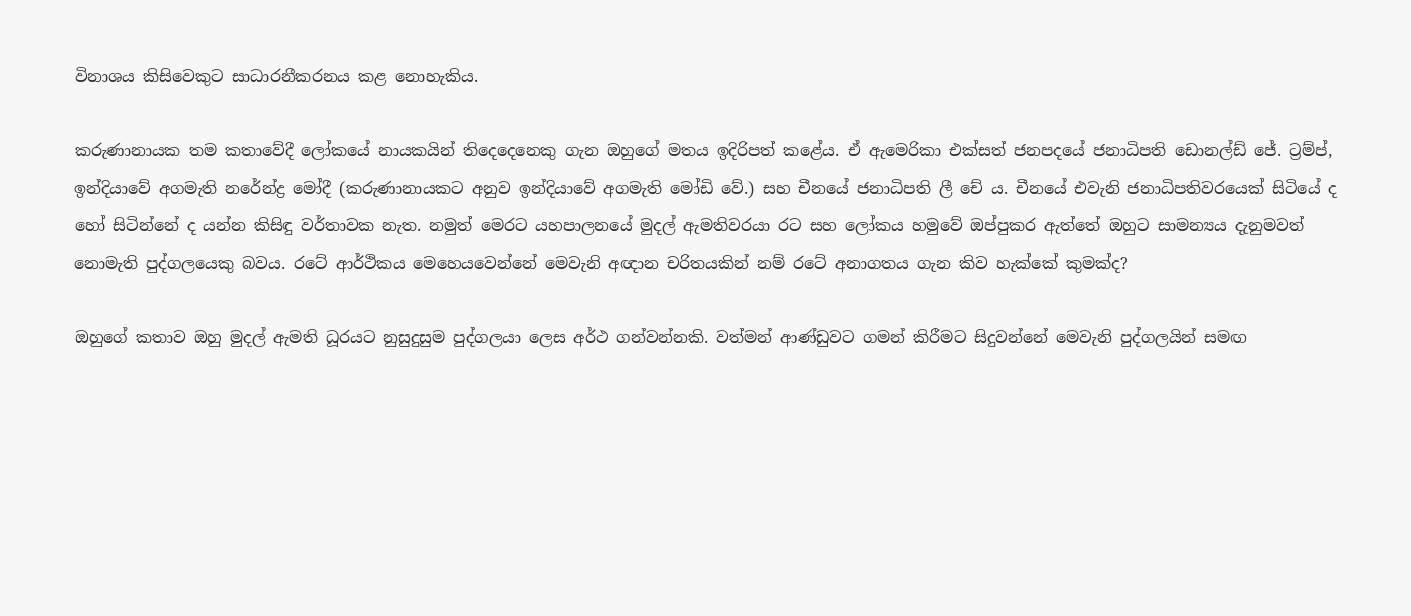විනාශය කිසිවෙකුට සාධාරනීකරනය කළ නොහැකිය.

කරුණානායක තම කතාවේදී ලෝකයේ නායකයින් තිදෙදෙනෙකු ගැන ඔහුගේ මතය ඉදිරිපත් කළේය. ඒ ඇමෙරිකා එක්සත් ජනපදයේ ජනාධිපති ඩොනල්ඩ් ජේ. ට්‍රම්ප්, ඉන්දියාවේ අගමැති නරේන්ද්‍ර මෝදී (කරුණානායකට අනුව ඉන්දියාවේ අගමැති මෝඩි වේ.) සහ චීනයේ ජනාධිපති ලී චේ ය. චීනයේ එවැනි ජනාධිපතිවරයෙක් සිටියේ ද හෝ සිටින්නේ ද යන්න කිසිඳු වර්තාවක නැත. නමුත් මෙරට යහපාලනයේ මුදල් ඇමතිවරයා රට සහ ලෝකය හමුවේ ඔප්පුකර ඇත්තේ ඔහුට සාමන්‍යය දැනුමවත් නොමැති පුද්ගලයෙකු බවය. රටේ ආර්ථිකය මෙහෙයවෙන්නේ මෙවැනි අඥාන චරිතයකින් නම් රටේ අනාගතය ගැන කිව හැක්කේ කුමක්ද?

ඔහුගේ කතාව ඔහු මුදල් ඇමති ධූරයට නුසුදුසුම පුද්ගලයා ලෙස අර්ථ ගන්වන්නකි. වත්මන් ආණ්ඩුවට ගමන් කිරීමට සිදුවන්නේ මෙවැනි පුද්ගලයින් සමඟ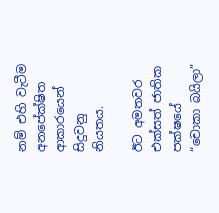නම් එහි වැටීම අනපේක්ෂිත ආකාරයෙන් සිදුවනු නියතය.

ඊට අමතවර එක්සත් ජාතික පක්ෂයේ “චොකා බයිලා”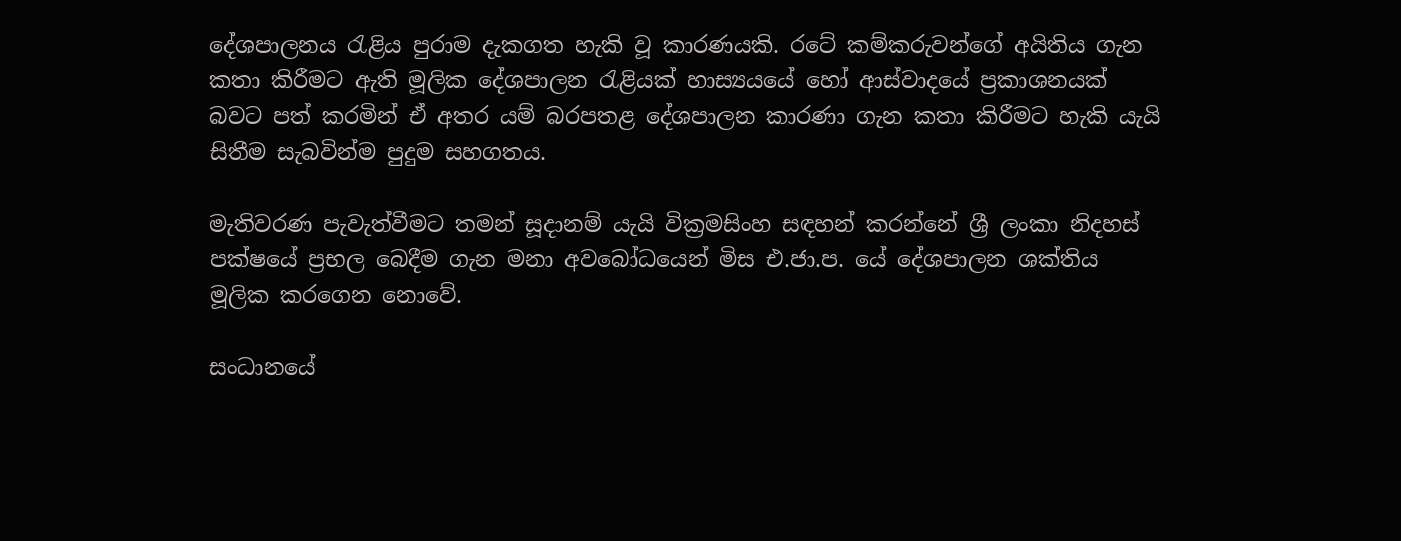දේශපාලනය රැළිය පුරාම දැකගත හැකි වූ කාරණයකි. රටේ කම්කරුවන්ගේ අයිතිය ගැන කතා කිරීමට ඇති මූලික දේශපාලන රැළියක් හාස්‍යයයේ හෝ ආස්වාදයේ ප්‍රකාශනයක් බවට පත් කරමින් ඒ අතර යම් බරපතළ දේශපාලන කාරණා ගැන කතා කිරීමට හැකි යැයි සිතීම සැබවින්ම පුදුම සහගතය.

මැතිවරණ පැවැත්වීමට තමන් සූදානම් යැයි වික්‍රමසිංහ සඳහන් කරන්නේ ශ්‍රී ලංකා නිදහස් පක්ෂයේ ප්‍රභල බෙදීම ගැන මනා අවබෝධයෙන් මිස එ.ජා.ප. යේ දේශපාලන ශක්තිය මූලික කරගෙන නොවේ.

සංධානයේ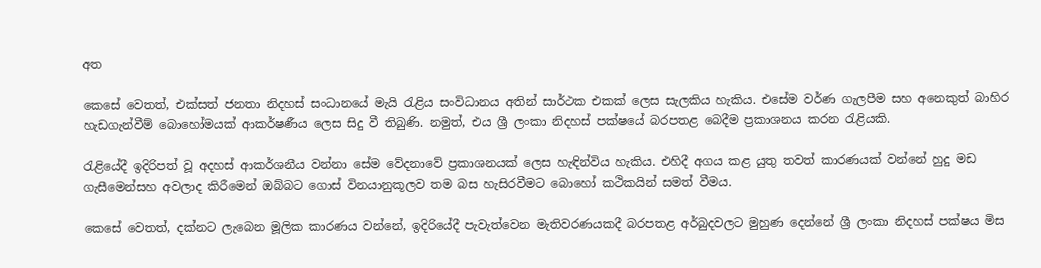අත

කෙසේ වෙතත්, එක්සත් ජනතා නිදහස් සංධානයේ මැයි රැළිය සංවිධානය අතින් සාර්ථක එකක් ලෙස සැලකිය හැකිය. එසේම වර්ණ ගැලපීම සහ අනෙකුත් බාහිර හැඩගැන්වීම් බොහෝමයක් ආකර්ෂණීය ලෙස සිදු වී තිබුණි. නමුත්, එය ශ්‍රී ලංකා නිදහස් පක්ෂයේ බරපතළ බෙදීම ප්‍රකාශනය කරන රැළියකි.

රැළියේදී ඉදිරිපත් වූ අදහස් ආකර්ශනීය වන්නා සේම වේදනාවේ ප්‍රකාශනයක් ලෙස හැඳින්විය හැකිය. එහිදී අගය කළ යුතු තවත් කාරණයක් වන්නේ හුදු මඩ ගැසීමෙන්සහ අවලාද කිරීමෙන් ඔබ්බට ගොස් විනයානුකූලව තම බස හැසිරවීමට බොහෝ කථිකයින් සමත් වීමය.

කෙසේ වෙතත්, දක්නට ලැබෙන මූලික කාරණය වන්නේ, ඉදිරියේදී පැවැත්වෙන මැතිවරණයකදී බරපතළ අර්බුදවලට මුහුණ දෙන්නේ ශ්‍රී ලංකා නිදහස් පක්ෂය මිස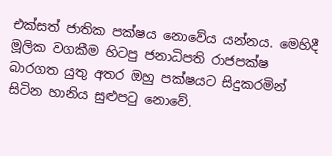එක්සත් ජාතික පක්ෂය නොවේය යන්නය. මෙහිදී මූලික වගකීම හිටපු ජනාධිපති රාජපක්ෂ බාරගත යුතු අතර ඔහු පක්ෂයට සිදුකරමින් සිටින හානිය සුළුපටු නොවේ.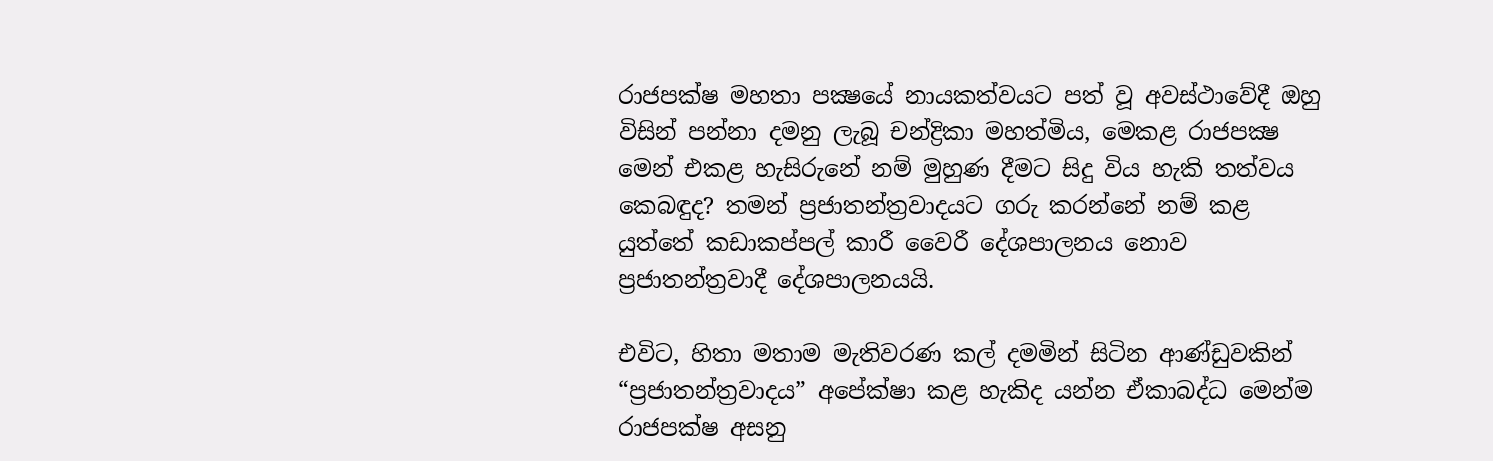රාජපක්ෂ මහතා පක්‍ෂයේ නායකත්වයට පත් වූ අවස්ථාවේදී ඔහු විසින් පන්නා දමනු ලැබූ චන්ද්‍රිකා මහත්මිය, මෙකළ රාජපක්‍ෂ මෙන් එකළ හැසිරුනේ නම් මුහුණ දීමට සිදු විය හැකි තත්වය කෙබඳුද? තමන් ප්‍රජාතන්ත්‍රවාදයට ගරු කරන්නේ නම් කළ යුත්තේ කඩාකප්පල් කාරී වෛරී දේශපාලනය නොව ප්‍රජාතන්ත්‍රවාදී දේශපාලනයයි.

එවිට, හිතා මතාම මැතිවරණ කල් දමමින් සිටින ආණ්ඩුවකින් “ප්‍රජාතන්ත්‍රවාදය” අපේක්ෂා කළ හැකිද යන්න ඒකාබද්ධ මෙන්ම රාජපක්ෂ අසනු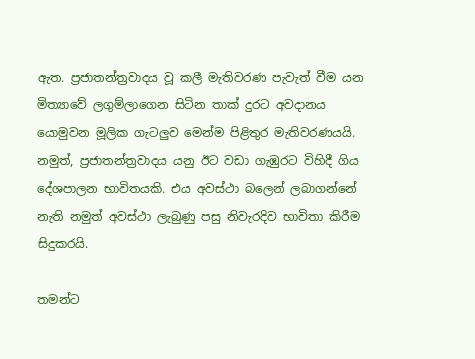ඇත. ප්‍රජාතන්ත්‍රවාදය වූ කලී මැතිවරණ පැවැත් වීම යන මිත්‍යාවේ ලගුම්ලාගෙන සිටින තාක් දුරට අවදානය යොමුවන මූලික ගැටලුව මෙන්ම පිළිතුර මැතිවරණයයි. නමුත්, ප්‍රජාතන්ත්‍රවාදය යනු ඊට වඩා ගැඹුරට විහිදී ගිය දේශපාලන භාවිතයකි. එය අවස්ථා බලෙන් ලබාගන්නේ නැති නමුත් අවස්ථා ලැබුණු පසු නිවැරදිව භාවිතා කිරීම සිදුකරයි.

තමන්ට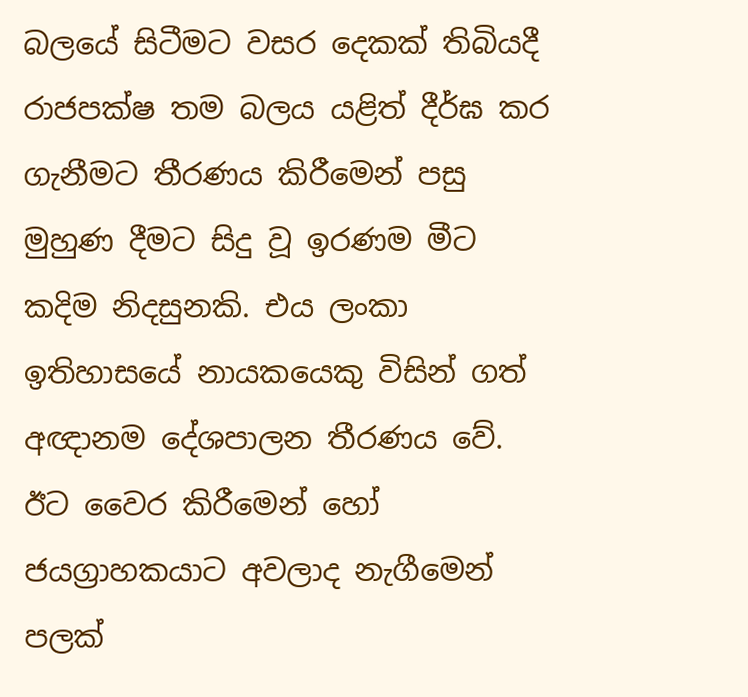බලයේ සිටීමට වසර දෙකක් තිබියදී රාජපක්ෂ තම බලය යළිත් දීර්ඝ කර ගැනීමට තීරණය කිරීමෙන් පසු මුහුණ දීමට සිදු වූ ඉරණම මීට කදිම නිදසුනකි. එය ලංකා ඉතිහාසයේ නායකයෙකු විසින් ගත් අඥානම දේශපාලන තීරණය වේ. ඊට වෛර කිරීමෙන් හෝ ජයග්‍රාහකයාට අවලාද නැගීමෙන් පලක්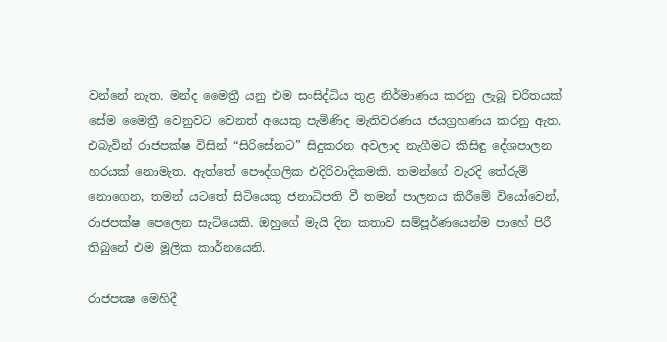වන්නේ නැත. මන්ද මෛත්‍රී යනු එම සංසිද්ධිය තුළ නිර්මාණය කරනු ලැබූ චරිතයක් සේම මෛත්‍රී වෙනුවට වෙනත් අයෙකු පැමිණිද මැතිවරණය ජයග්‍රහණය කරනු ඇත. එබැවින් රාජපක්ෂ විසින් “සිරිසේනට” සිදුකරන අවලාද නැගීමට කිසිඳු දේශපාලන හරයක් නොමැත. ඇත්තේ පෞද්ගලික එදිරිවාදිකමකි. තමන්ගේ වැරදි තේරුම් නොගෙන, තමන් යටතේ සිටියෙකු ජනාධිපති වී තමන් පාලනය කිරීමේ වියෝවෙන්, රාජපක්ෂ පෙලෙන සැටියෙකි. ඔහුගේ මැයි දින කතාව සම්පූර්ණයෙන්ම පාහේ පිරී තිබුනේ එම මූලික කාර්නයෙනි.

රාජපක්‍ෂ මෙහිදී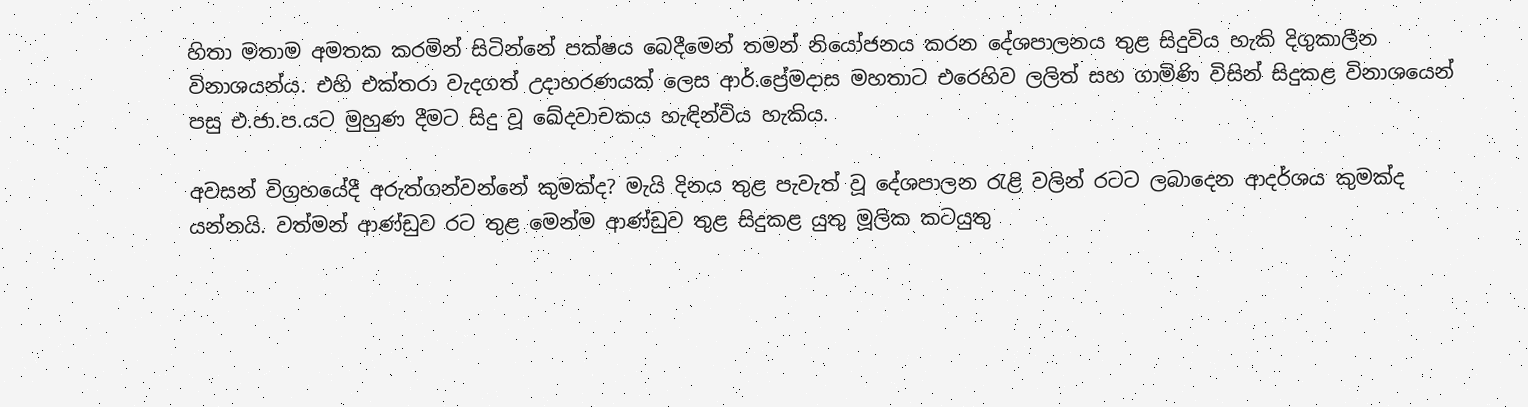හිතා මතාම අමතක කරමින් සිටින්නේ පක්ෂය බෙදීමෙන් තමන් නියෝජනය කරන දේශපාලනය තුළ සිදුවිය හැකි දිගුකාලීන විනාශයන්ය. එහි එක්තරා වැදගත් උදාහරණයක් ලෙස ආර්.ප්‍රේමදාස මහතාට එරෙහිව ලලිත් සහ ගාමිණි විසින් සිදුකළ විනාශයෙන් පසු එ.ජා.ප.යට මුහුණ දීමට සිදු වූ ඛේදවාචකය හැඳින්විය හැකිය.

අවසන් විග්‍රහයේදී අරුත්ගන්වන්නේ කුමක්ද? මැයි දිනය තුළ පැවැත් වූ දේශපාලන රැළි වලින් රටට ලබාදෙන ආදර්ශය කුමක්ද යන්නයි. වත්මන් ආණ්ඩුව රට තුළ මෙන්ම ආණ්ඩුව තුළ සිදුකළ යුතු මූලික කටයුතු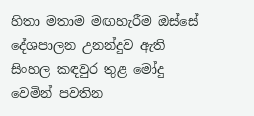හිතා මතාම මඟහැරීම ඔස්සේ දේශපාලන උනන්දුව ඇති සිංහල කඳවුර තුළ මෝදු වෙමින් පවතින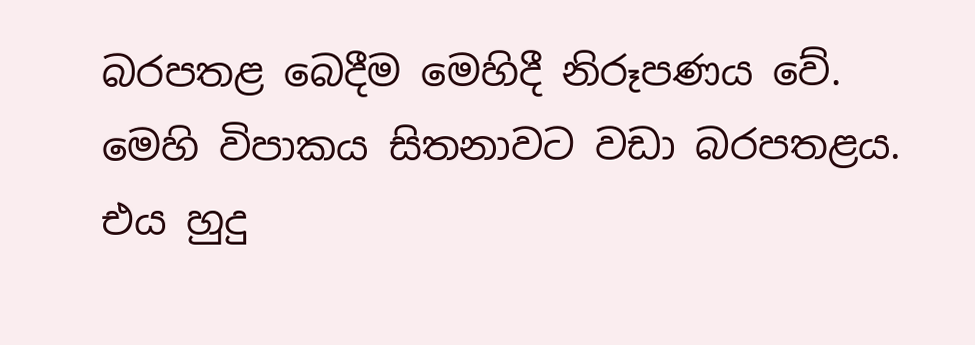බරපතළ බෙදීම මෙහිදී නිරූපණය වේ. මෙහි විපාකය සිතනාවට වඩා බරපතළය. එය හුදු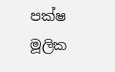පක්ෂ මූලික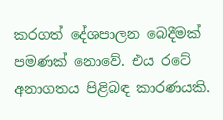කරගත් දේශපාලන බෙදීමක් පමණක් නොවේ. එය රටේ අනාගතය පිළිබඳ කාරණයකි.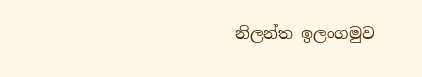නිලන්ත ඉලංගමුව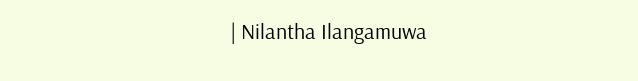| Nilantha Ilangamuwa